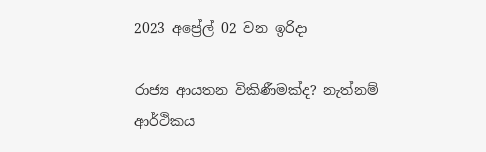2023 අප්‍රේල් 02 වන ඉරිදා

රාජ්‍ය ආයතන විකිණීමක්ද? නැත්නම් ආර්ථිකය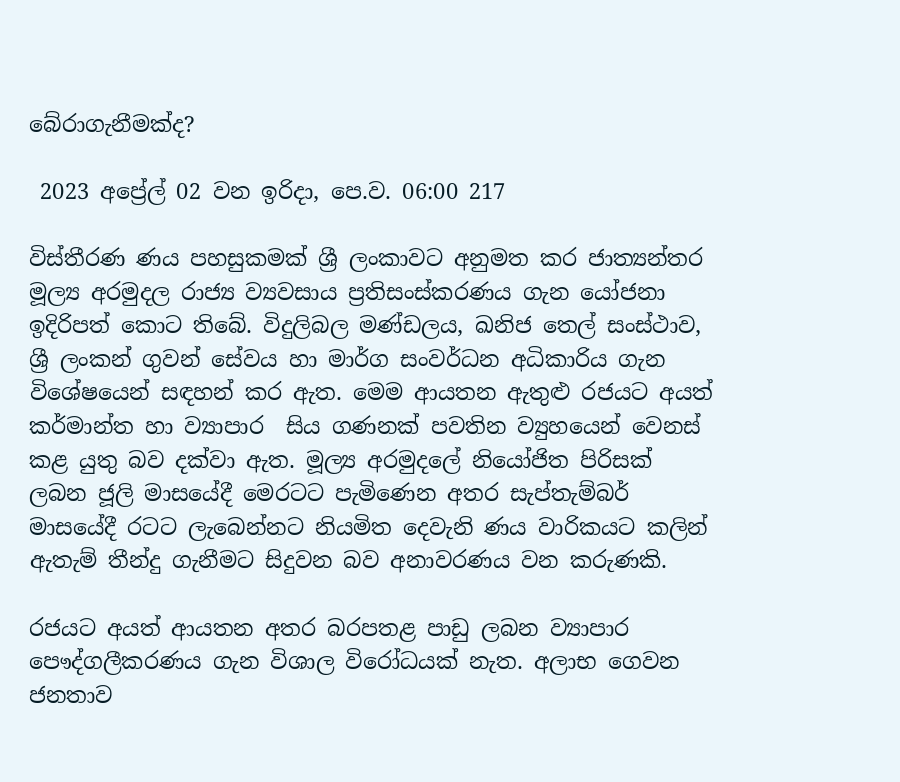බේරාගැනීමක්ද?

 2023 අප්‍රේල් 02 වන ඉරිදා, පෙ.ව. 06:00 217

විස්තීරණ ණය පහසුකමක් ශ්‍රී ලංකාවට අනුමත කර ජාත්‍යන්තර මූල්‍ය අරමුදල රාජ්‍ය ව්‍යවසාය ප්‍රතිසංස්කරණය ගැන යෝජනා ඉදිරිපත් කොට තිබේ. විදුලිබල මණ්ඩලය, ඛනිජ තෙල් සංස්ථාව, ශ්‍රී ලංකන් ගුවන් සේවය හා මාර්ග සංවර්ධන අධිකාරිය ගැන විශේෂයෙන් සඳහන් කර ඇත. මෙම ආයතන ඇතුළු රජයට අයත් කර්මාන්ත හා ව්‍යාපාර  සිය ගණනක් පවතින ව්‍යුහයෙන් වෙනස් කළ යුතු බව දක්වා ඇත. මූල්‍ය අරමුදලේ නියෝජිත පිරිසක් ලබන ජූලි මාසයේදී මෙරටට පැමිණෙන අතර සැප්තැම්බර් මාසයේදී රටට ලැබෙන්නට නියමිත දෙවැනි ණය වාරිකයට කලින් ඇතැම් තීන්දු ගැනීමට සිදුවන බව අනාවරණය වන කරුණකි.

රජයට අයත් ආයතන අතර බරපතළ පාඩු ලබන ව්‍යාපාර පෞද්ගලීකරණය ගැන විශාල විරෝධයක් නැත. අලාභ ගෙවන ජනතාව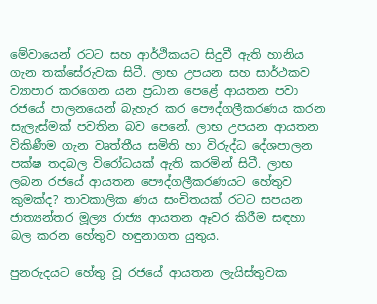මේවායෙන් රටට සහ ආර්ථිකයට සිදුවී ඇති හානිය ගැන තක්සේරුවක සිටී. ලාභ උපයන සහ සාර්ථකව ව්‍යාපාර කරගෙන යන ප්‍රධාන පෙළේ ආයතන පවා රජයේ පාලනයෙන් බැහැර කර පෞද්ගලීකරණය කරන සැලැස්මක් පවතින බව පෙනේ. ලාභ උපයන ආයතන විකිණීම ගැන වෘත්තීය සමිති හා විරුද්ධ දේශපාලන පක්ෂ තදබල විරෝධයක් ඇති කරමින් සිටී. ලාභ ලබන රජයේ ආයතන පෞද්ගලීකරණයට හේතුව කුමක්ද? තාවකාලික ණය සංචිතයක් රටට සපයන ජාත්‍යන්තර මූල්‍ය රාජ්‍ය ආයතන ඈවර කිරීම සඳහා බල කරන හේතුව හඳුනාගත යුතුය.

පුනරුදයට හේතු වූ රජයේ ආයතන ලැයිස්තුවක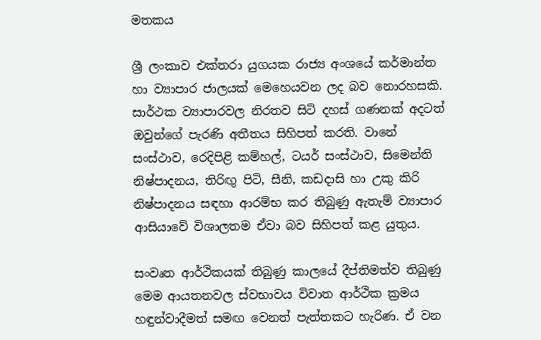මතකය

ශ්‍රී ලංකාව එක්තරා යුගයක රාජ්‍ය අංශයේ කර්මාන්ත හා ව්‍යාපාර ජාලයක් මෙහෙයවන ලද බව නොරහසකි. සාර්ථක ව්‍යාපාරවල නිරතව සිටි දහස් ගණනක් අදටත් ඔවුන්ගේ පැරණි අතීතය සිහිපත් කරති. වානේ සංස්ථාව, රෙදිපිළි කම්හල්, ටයර් සංස්ථාව, සිමෙන්ති නිෂ්පාදනය, තිරිඟු පිටි, සීනි, කඩදාසි හා උකු කිරි නිෂ්පාදනය සඳහා ආරම්භ කර තිබුණු ඇතැම් ව්‍යාපාර ආසියාවේ විශාලතම ඒවා බව සිහිපත් කළ යුතුය.

සංවෘත ආර්ථිකයක් තිබුණු කාලයේ දීප්තිමත්ව තිබුණු මෙම ආයතනවල ස්වභාවය විවාත ආර්ථික ක්‍රමය හඳුන්වාදීමත් සමඟ වෙනත් පැත්තකට හැරිණ. ඒ වන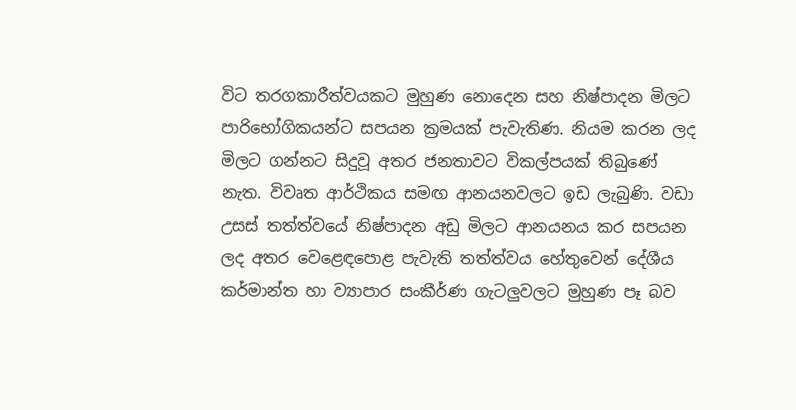විට තරගකාරීත්වයකට මුහුණ නොදෙන සහ නිෂ්පාදන මිලට පාරිභෝගිකයන්ට සපයන ක්‍රමයක් පැවැතිණ. නියම කරන ලද මිලට ගන්නට සිදුවූ අතර ජනතාවට විකල්පයක් තිබුණේ නැත. විවෘත ආර්ථිකය සමඟ ආනයනවලට ඉඩ ලැබුණි. වඩා උසස් තත්ත්වයේ නිෂ්පාදන අඩු මිලට ආනයනය කර සපයන ලද අතර වෙළෙඳපොළ පැවැති තත්ත්වය හේතුවෙන් දේශීය කර්මාන්ත හා ව්‍යාපාර සංකීර්ණ ගැටලුවලට මුහුණ පෑ බව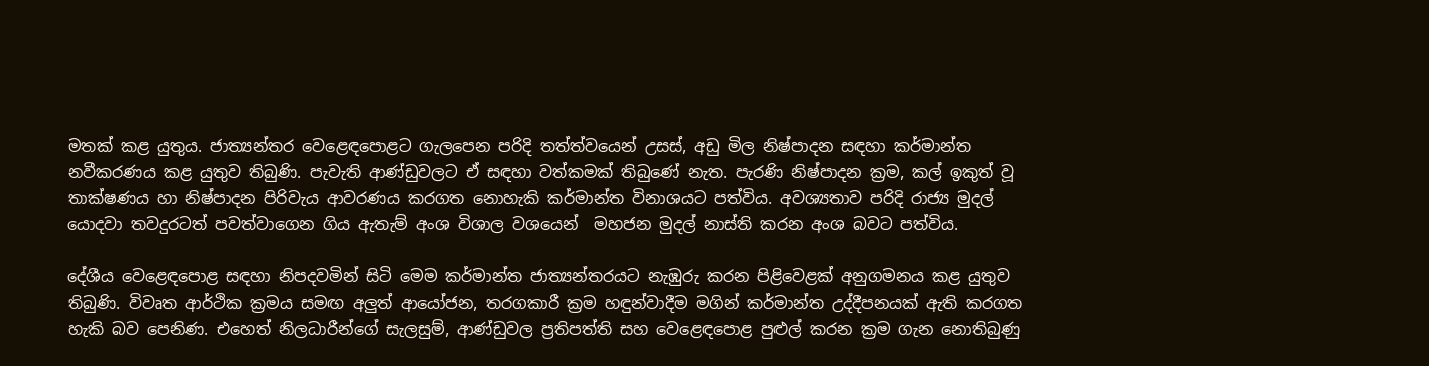මතක් කළ යුතුය. ජාත්‍යන්තර වෙළෙඳපොළට ගැලපෙන පරිදි තත්ත්වයෙන් උසස්, අඩු මිල නිෂ්පාදන සඳහා කර්මාන්ත නවීකරණය කළ යුතුව තිබුණි. පැවැති ආණ්ඩුවලට ඒ සඳහා වත්කමක් තිබුණේ නැත. පැරණි නිෂ්පාදන ක්‍රම, කල් ඉකුත් වූ තාක්ෂණය හා නිෂ්පාදන පිරිවැය ආවරණය කරගත නොහැකි කර්මාන්ත විනාශයට පත්විය. අවශ්‍යතාව පරිදි රාජ්‍ය මුදල් යොදවා තවදුරටත් පවත්වාගෙන ගිය ඇතැම් අංශ විශාල වශයෙන්  මහජන මුදල් නාස්ති කරන අංශ බවට පත්විය.

දේශීය වෙළෙඳපොළ සඳහා නිපදවමින් සිටි මෙම කර්මාන්ත ජාත්‍යන්තරයට නැඹුරු කරන පිළිවෙළක් අනුගමනය කළ යුතුව තිබුණි. විවෘත ආර්ථික ක්‍රමය සමඟ අලුත් ආයෝජන, තරගකාරී ක්‍රම හඳුන්වාදීම මගින් කර්මාන්ත උද්දීපනයක් ඇති කරගත හැකි බව පෙනිණ. එහෙත් නිලධාරීන්ගේ සැලසුම්, ආණ්ඩුවල ප්‍රතිපත්ති සහ වෙළෙඳපොළ පුළුල් කරන ක්‍රම ගැන නොතිබුණු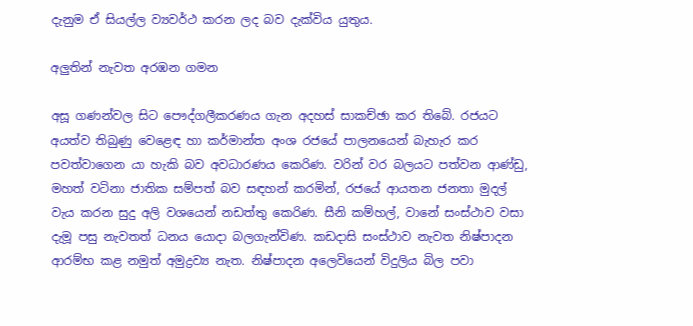දැනුම ඒ සියල්ල ව්‍යවර්ථ කරන ලද බව දැක්විය යුතුය.

අලුතින් නැවත අරඹන ගමන

අසූ ගණන්වල සිට පෞද්ගලීකරණය ගැන අදහස් සාකච්ඡා කර තිබේ. රජයට අයත්ව තිබුණු වෙළෙඳ හා කර්මාන්ත අංශ රජයේ පාලනයෙන් බැහැර කර පවත්වාගෙන යා හැකි බව අවධාරණය කෙරිණ. වරින් වර බලයට පත්වන ආණ්ඩු, මහත් වටිනා ජාතික සම්පත් බව සඳහන් කරමින්, රජයේ ආයතන ජනතා මුදල් වැය කරන සුදු අලි වශයෙන් නඩත්තු කෙරිණ. සීනි කම්හල්, වානේ සංස්ථාව වසා දැමූ පසු නැවතත් ධනය යොදා බලගැන්විණ. කඩදාසි සංස්ථාව නැවත නිෂ්පාදන ආරම්භ කළ නමුත් අමුද්‍රව්‍ය නැත. නිෂ්පාදන අලෙවියෙන් විදුලිය බිල පවා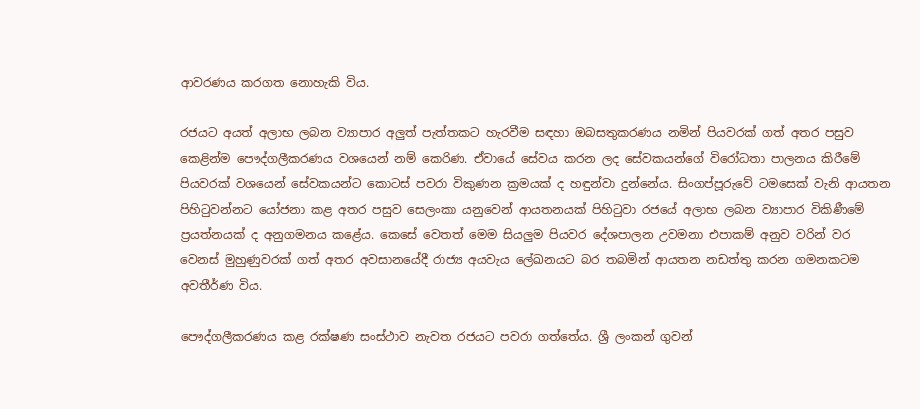ආවරණය කරගත නොහැකි විය.

රජයට අයත් අලාභ ලබන ව්‍යාපාර අලුත් පැත්තකට හැරවීම සඳහා ඔබසතුකරණය නමින් පියවරක් ගත් අතර පසුව කෙළින්ම පෞද්ගලීකරණය වශයෙන් නම් කෙරිණ. ඒවායේ සේවය කරන ලද සේවකයන්ගේ විරෝධතා පාලනය කිරීමේ පියවරක් වශයෙන් සේවකයන්ට කොටස් පවරා විකුණන ක්‍රමයක් ද හඳුන්වා දුන්නේය. සිංගප්පූරුවේ ටමසෙක් වැනි ආයතන පිහිටුවන්නට යෝජනා කළ අතර පසුව සෙලංකා යනුවෙන් ආයතනයක් පිහිටුවා රජයේ අලාභ ලබන ව්‍යාපාර විකිණීමේ ප්‍රයත්නයක් ද අනුගමනය කළේය. කෙසේ වෙතත් මෙම සියලුම පියවර දේශපාලන උවමනා එපාකම් අනුව වරින් වර වෙනස් මුහුණුවරක් ගත් අතර අවසානයේදී රාජ්‍ය අයවැය ලේඛනයට බර තබමින් ආයතන නඩත්තු කරන ගමනකටම අවතීර්ණ විය.

පෞද්ගලීකරණය කළ රක්ෂණ සංස්ථාව නැවත රජයට පවරා ගත්තේය. ශ්‍රී ලංකන් ගුවන්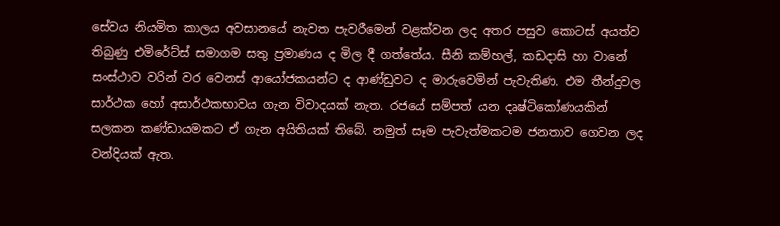සේවය නියමිත කාලය අවසානයේ නැවත පැවරීමෙන් වළක්වන ලද අතර පසුව කොටස් අයත්ව තිබුණු එමිරේට්ස් සමාගම සතු ප්‍රමාණය ද මිල දී ගත්තේය. සීනි කම්හල්, කඩදාසි හා වානේ සංස්ථාව වරින් වර වෙනස් ආයෝජකයන්ට ද ආණ්ඩුවට ද මාරුවෙමින් පැවැතිණ. එම තීන්දුවල සාර්ථක හෝ අසාර්ථකභාවය ගැන විවාදයක් නැත. රජයේ සම්පත් යන දෘෂ්ටිකෝණයකින් සලකන කණ්ඩායමකට ඒ ගැන අයිතියක් තිබේ. නමුත් සෑම පැවැත්මකටම ජනතාව ගෙවන ලද වන්දියක් ඇත.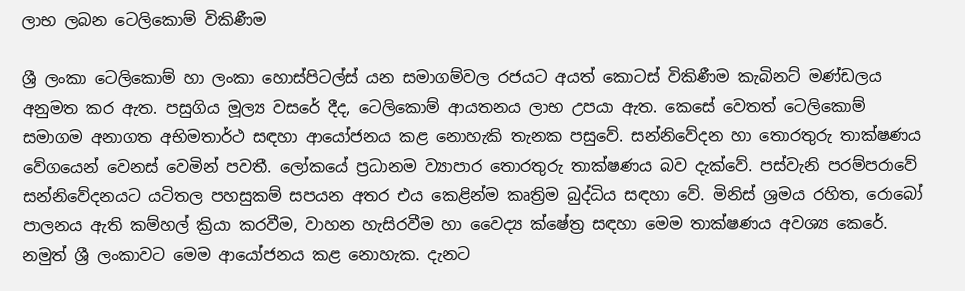ලාභ ලබන ටෙලිකොම් විකිණීම

ශ්‍රී ලංකා ටෙලිකොම් හා ලංකා හොස්පිටල්ස් යන සමාගම්වල රජයට අයත් කොටස් විකිණීම කැබිනට් මණ්ඩලය අනුමත කර ඇත. පසුගිය මූල්‍ය වසරේ දීද, ටෙලිකොම් ආයතනය ලාභ උපයා ඇත. කෙසේ වෙතත් ටෙලිකොම් සමාගම අනාගත අභිමතාර්ථ සඳහා ආයෝජනය කළ නොහැකි තැනක පසුවේ. සන්නිවේදන හා තොරතුරු තාක්ෂණය වේගයෙන් වෙනස් වෙමින් පවතී. ලෝකයේ ප්‍රධානම ව්‍යාපාර තොරතුරු තාක්ෂණය බව දැක්වේ. පස්වැනි පරම්පරාවේ සන්නිවේදනයට යටිතල පහසුකම් සපයන අතර එය කෙළින්ම කෘත්‍රිම බුද්ධිය සඳහා වේ. මිනිස් ශ්‍රමය රහිත, රොබෝ පාලනය ඇති කම්හල් ක්‍රියා කරවීම, වාහන හැසිරවීම හා වෛද්‍ය ක්ෂේත්‍ර සඳහා මෙම තාක්ෂණය අවශ්‍ය කෙරේ. නමුත් ශ්‍රී ලංකාවට මෙම ආයෝජනය කළ නොහැක. දැනට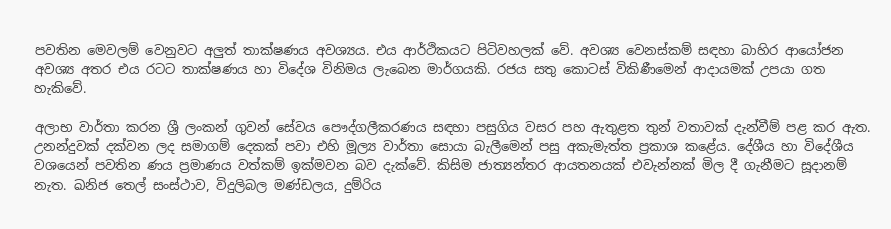පවතින මෙවලම් වෙනුවට අලුත් තාක්ෂණය අවශ්‍යය. එය ආර්ථිකයට පිටිවහලක් වේ. අවශ්‍ය වෙනස්කම් සඳහා බාහිර ආයෝජන අවශ්‍ය අතර එය රටට තාක්ෂණය හා විදේශ විනිමය ලැබෙන මාර්ගයකි. රජය සතු කොටස් විකිණීමෙන් ආදායමක් උපයා ගත හැකිවේ.

අලාභ වාර්තා කරන ශ්‍රී ලංකන් ගුවන් සේවය පෞද්ගලීකරණය සඳහා පසුගිය වසර පහ ඇතුළත තුන් වතාවක් දැන්වීම් පළ කර ඇත. උනන්දුවක් දක්වන ලද සමාගම් දෙකක් පවා එහි මූල්‍ය වාර්තා සොයා බැලීමෙන් පසු අකැමැත්ත ප්‍රකාශ කළේය. දේශීය හා විදේශීය වශයෙන් පවතින ණය ප්‍රමාණය වත්කම් ඉක්මවන බව දැක්වේ. කිසිම ජාත්‍යන්තර ආයතනයක් එවැන්නක් මිල දී ගැනීමට සූදානම් නැත. ඛනිජ තෙල් සංස්ථාව, විදුලිබල මණ්ඩලය, දුම්රිය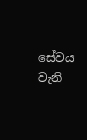සේවය වැනි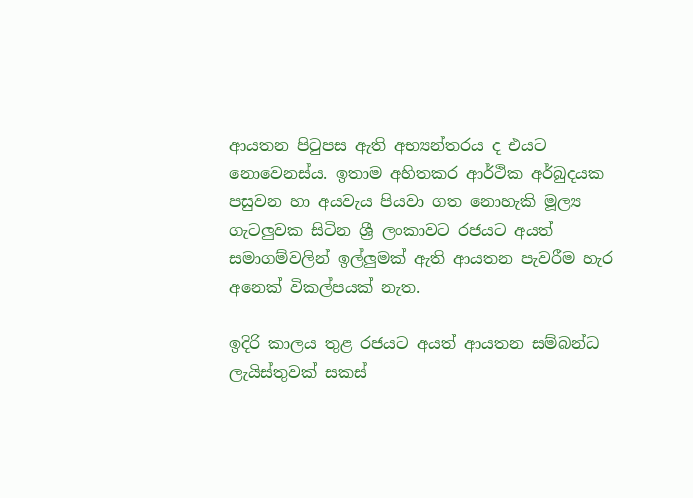ආයතන පිටුපස ඇති අභ්‍යන්තරය ද එයට නොවෙනස්ය. ඉතාම අහිතකර ආර්ථික අර්බුදයක පසුවන හා අයවැය පියවා ගත නොහැකි මූල්‍ය ගැටලුවක සිටින ශ්‍රී ලංකාවට රජයට අයත් සමාගම්වලින් ඉල්ලුමක් ඇති ආයතන පැවරීම හැර අනෙක් විකල්පයක් නැත.

ඉදිරි කාලය තුළ රජයට අයත් ආයතන සම්බන්ධ ලැයිස්තුවක් සකස්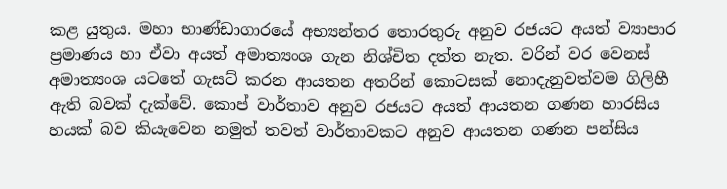කළ යුතුය. මහා භාණ්ඩාගාරයේ අභ්‍යන්තර තොරතුරු අනුව රජයට අයත් ව්‍යාපාර ප්‍රමාණය හා ඒවා අයත් අමාත්‍යංශ ගැන නිශ්චිත දත්ත නැත. වරින් වර වෙනස් අමාත්‍යංශ යටතේ ගැසට් කරන ආයතන අතරින් කොටසක් නොදැනුවත්වම ගිලිහී ඇති බවක් දැක්වේ. කොප් වාර්තාව අනුව රජයට අයත් ආයතන ගණන හාරසිය හයක් බව කියැවෙන නමුත් තවත් වාර්තාවකට අනුව ආයතන ගණන පන්සිය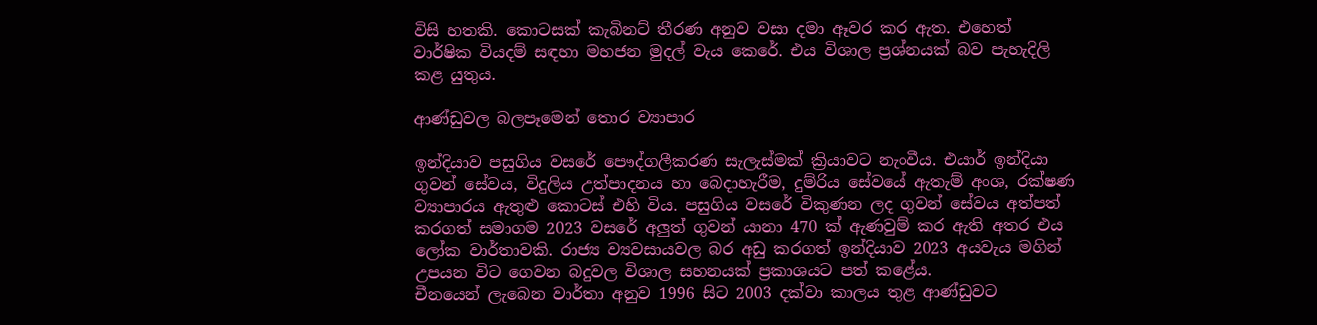විසි හතකි. කොටසක් කැබිනට් තීරණ අනුව වසා දමා ඈවර කර ඇත. එහෙත් වාර්ෂික වියදම් සඳහා මහජන මුදල් වැය කෙරේ. එය විශාල ප්‍රශ්නයක් බව පැහැදිලි කළ යුතුය.

ආණ්ඩුවල බලපෑමෙන් තොර ව්‍යාපාර

ඉන්දියාව පසුගිය වසරේ පෞද්ගලීකරණ සැලැස්මක් ක්‍රියාවට නැංවීය. එයාර් ඉන්දියා ගුවන් සේවය, විදුලිය උත්පාදනය හා බෙදාහැරීම, දුම්රිය සේවයේ ඇතැම් අංශ, රක්ෂණ ව්‍යාපාරය ඇතුළු කොටස් එහි විය. පසුගිය වසරේ විකුණන ලද ගුවන් සේවය අත්පත් කරගත් සමාගම 2023 වසරේ අලුත් ගුවන් යානා 470 ක් ඇණවුම් කර ඇති අතර එය ලෝක වාර්තාවකි. රාජ්‍ය ව්‍යවසායවල බර අඩු කරගත් ඉන්දියාව 2023 අයවැය මගින් උපයන විට ගෙවන බදුවල විශාල සහනයක් ප්‍රකාශයට පත් කළේය.
චීනයෙන් ලැබෙන වාර්තා අනුව 1996 සිට 2003 දක්වා කාලය තුළ ආණ්ඩුවට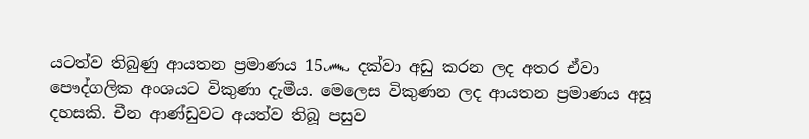යටත්ව තිබුණු ආයතන ප්‍රමාණය 15෴ දක්වා අඩු කරන ලද අතර ඒවා පෞද්ගලික අංශයට විකුණා දැමීය. මෙලෙස විකුණන ලද ආයතන ප්‍රමාණය අසූ දහසකි. චීන ආණ්ඩුවට අයත්ව තිබූ පසුව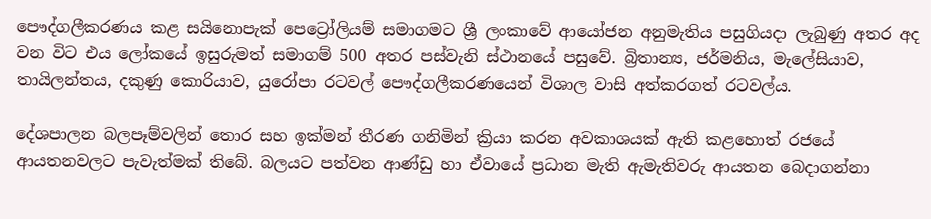පෞද්ගලීකරණය කළ සයිනොපැක් පෙට්‍රෝලියම් සමාගමට ශ්‍රී ලංකාවේ ආයෝජන අනුමැතිය පසුගියදා ලැබුණු අතර අද වන විට එය ලෝකයේ ඉසුරුමත් සමාගම් 500 අතර පස්වැනි ස්ථානයේ පසුවේ. බ්‍රිතාන්‍ය, ජර්මනිය, මැලේසියාව, තායිලන්තය, දකුණු කොරියාව, යුරෝපා රටවල් පෞද්ගලීකරණයෙන් විශාල වාසි අත්කරගත් රටවල්ය.

දේශපාලන බලපෑම්වලින් තොර සහ ඉක්මන් තීරණ ගනිමින් ක්‍රියා කරන අවකාශයක් ඇති කළහොත් රජයේ ආයතනවලට පැවැත්මක් තිබේ. බලයට පත්වන ආණ්ඩු හා ඒවායේ ප්‍රධාන මැති ඇමැතිවරු ආයතන බෙදාගන්නා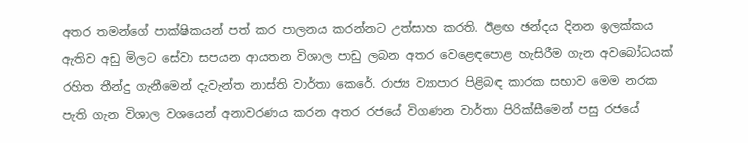අතර තමන්ගේ පාක්ෂිකයන් පත් කර පාලනය කරන්නට උත්සාහ කරති. ඊළඟ ඡන්දය දිනන ඉලක්කය ඇතිව අඩු මිලට සේවා සපයන ආයතන විශාල පාඩු ලබන අතර වෙළෙඳපොළ හැසිරීම ගැන අවබෝධයක් රහිත තීන්දු ගැනීමෙන් දැවැන්ත නාස්ති වාර්තා කෙරේ. රාජ්‍ය ව්‍යාපාර පිළිබඳ කාරක සභාව මෙම නරක පැති ගැන විශාල වශයෙන් අනාවරණය කරන අතර රජයේ විගණන වාර්තා පිරික්සීමෙන් පසු රජයේ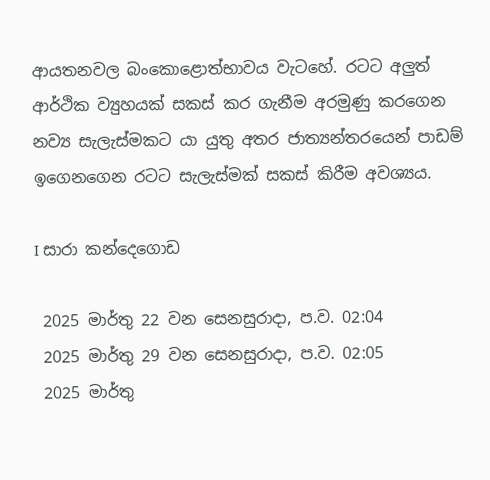ආයතනවල බංකොළොත්භාවය වැටහේ. රටට අලුත් ආර්ථික ව්‍යුහයක් සකස් කර ගැනීම අරමුණු කරගෙන නව්‍ය සැලැස්මකට යා යුතු අතර ජාත්‍යන්තරයෙන් පාඩම් ඉගෙනගෙන රටට සැලැස්මක් සකස් කිරීම අවශ්‍යය.

I සාරා කන්දෙගොඩ

 2025 මාර්තු 22 වන සෙනසුරාදා, ප.ව. 02:04
 2025 මාර්තු 29 වන සෙනසුරාදා, ප.ව. 02:05
 2025 මාර්තු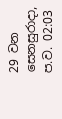29 වන සෙනසුරාදා, ප.ව. 02:03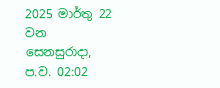2025 මාර්තු 22 වන සෙනසුරාදා, ප.ව. 02:02